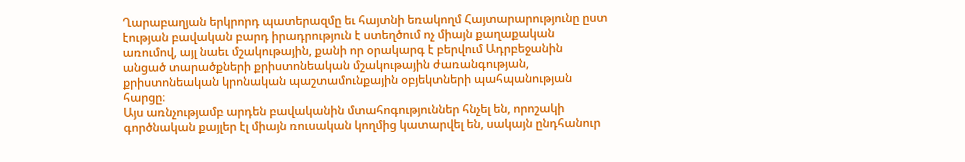Ղարաբաղյան երկրորդ պատերազմը եւ հայտնի եռակողմ Հայտարարությունը ըստ էության բավական բարդ իրադրություն է ստեղծում ոչ միայն քաղաքական առումով, այլ նաեւ մշակութային, քանի որ օրակարգ է բերվում Ադրբեջանին անցած տարածքների քրիստոնեական մշակութային ժառանգության, քրիստոնեական կրոնական պաշտամունքային օբյեկտների պահպանության հարցը։
Այս առնչությամբ արդեն բավականին մտահոգություններ հնչել են, որոշակի գործնական քայլեր էլ միայն ռուսական կողմից կատարվել են, սակայն ընդհանուր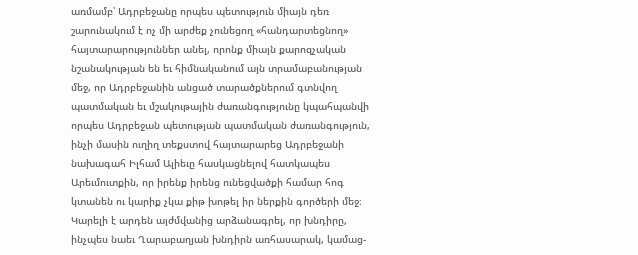առմամբ՝ Ադրբեջանը որպես պետություն միայն դեռ շարունակում է ոչ մի արժեք չունեցող «հանդարտեցնող» հայտարարություններ անել, որոնք միայն քարոզչական նշանակության են եւ հիմնականում այն տրամաբանության մեջ, որ Ադրբեջանին անցած տարածքներում գտնվող պատմական եւ մշակութային ժառանգությունը կպահպանվի որպես Ադրբեջան պետության պատմական ժառանգություն, ինչի մասին ուղիղ տեքստով հայտարարեց Ադրբեջանի նախագահ Իլհամ Ալիեւը հասկացնելով հատկապես Արեւմուտքին, որ իրենք իրենց ունեցվածքի համար հոգ կտանեն ու կարիք չկա քիթ խոթել իր ներքին գործերի մեջ։
Կարելի է արդեն այժմվանից արձանագրել, որ խնդիրը, ինչպես նաեւ Ղարաբաղյան խնդիրն առհասարակ, կամաց-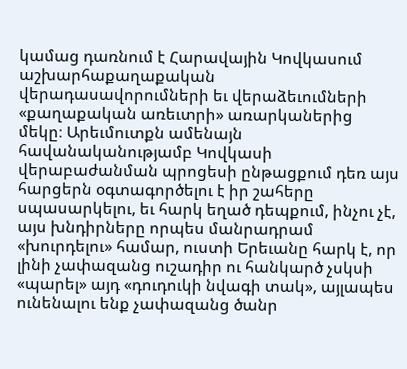կամաց դառնում է Հարավային Կովկասում աշխարհաքաղաքական վերադասավորումների եւ վերաձեւումների «քաղաքական առեւտրի» առարկաներից մեկը։ Արեւմուտքն ամենայն հավանականությամբ Կովկասի վերաբաժանման պրոցեսի ընթացքում դեռ այս հարցերն օգտագործելու է իր շահերը սպասարկելու, եւ հարկ եղած դեպքում, ինչու չէ, այս խնդիրները որպես մանրադրամ «խուրդելու» համար, ուստի Երեւանը հարկ է, որ լինի չափազանց ուշադիր ու հանկարծ չսկսի «պարել» այդ «դուդուկի նվագի տակ», այլապես ունենալու ենք չափազանց ծանր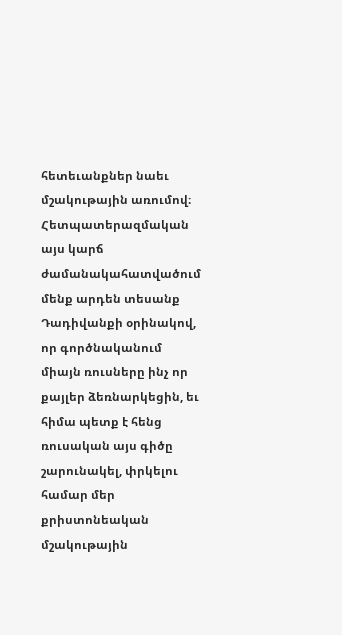հետեւանքներ նաեւ մշակութային առումով։
Հետպատերազմական այս կարճ ժամանակահատվածում մենք արդեն տեսանք Դադիվանքի օրինակով, որ գործնականում միայն ռուսները ինչ որ քայլեր ձեռնարկեցին, եւ հիմա պետք է հենց ռուսական այս գիծը շարունակել, փրկելու համար մեր քրիստոնեական մշակութային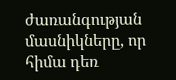ժառանգության մասնիկները, որ հիմա դեռ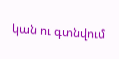կան ու գտնվում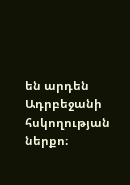են արդեն Ադրբեջանի հսկողության ներքո։